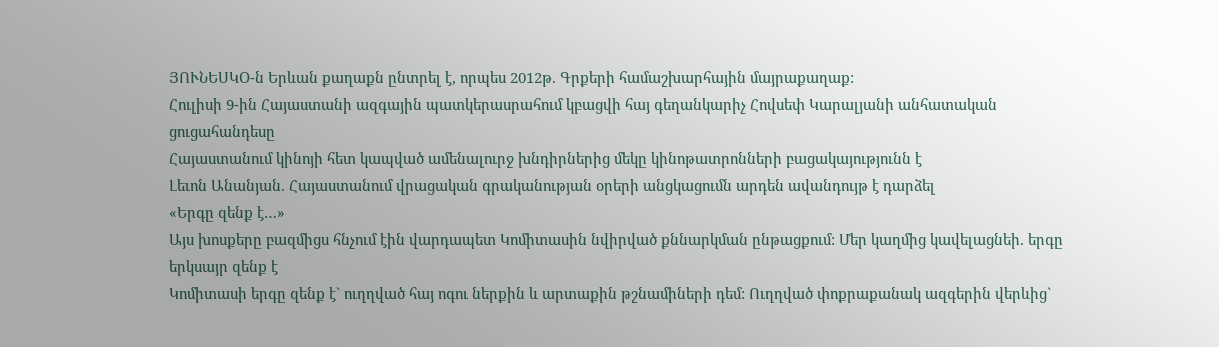ՅՈՒՆԵՍԿՕ-ն Երևան քաղաքն ընտրել է, որպես 2012թ. Գրքերի համաշխարհային մայրաքաղաք:
Հուլիսի 9-ին Հայաստանի ազգային պատկերասրահում կբացվի հայ գեղանկարիչ Հովսեփ Կարալյանի անհատական ցուցահանդեսը
Հայաստանում կինոյի հետ կապված ամենալուրջ խնդիրներից մեկը կինոթատրոնների բացակայությունն է
Լեւոն Անանյան. Հայաստանում վրացական գրականության օրերի անցկացումն արդեն ավանդույթ է դարձել
«Երգը զենք է…»
Այս խոսքերը բազմիցս հնչում էին վարդապետ Կոմիտասին նվիրված քննարկման ընթացքում: Մեր կաղմից կավելացնեի. երգը երկսայր զենք է
Կոմիտասի երգը զենք է` ուղղված հայ ոգու ներքին և արտաքին թշնամիների դեմ: Ուղղված փոքրաքանակ ազգերին վերևից`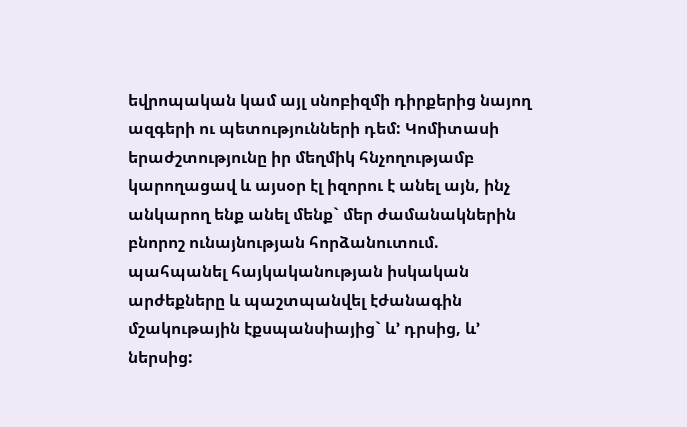եվրոպական կամ այլ սնոբիզմի դիրքերից նայող ազգերի ու պետությունների դեմ: Կոմիտասի երաժշտությունը իր մեղմիկ հնչողությամբ կարողացավ և այսօր էլ իզորու է անել այն, ինչ անկարող ենք անել մենք` մեր ժամանակներին բնորոշ ունայնության հորձանուտում. պահպանել հայկականության իսկական արժեքները և պաշտպանվել էժանագին մշակութային էքսպանսիայից` և’ դրսից, և’ ներսից: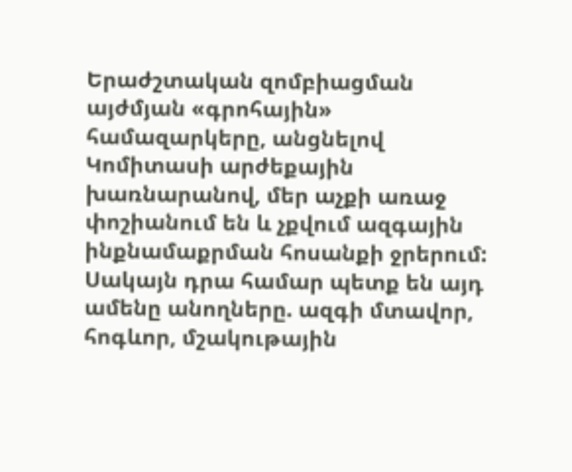Երաժշտական զոմբիացման այժմյան «գրոհային» համազարկերը, անցնելով Կոմիտասի արժեքային խառնարանով, մեր աչքի առաջ փոշիանում են և չքվում ազգային ինքնամաքրման հոսանքի ջրերում:
Սակայն դրա համար պետք են այդ ամենը անողները. ազգի մտավոր, հոգևոր, մշակութային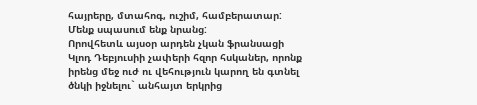հայրերը, մտահոգ, ուշիմ, համբերատար:
Մենք սպասում ենք նրանց:
Որովհետև այսօր արդեն չկան ֆրանսացի Կլոդ Դեբյուսիի չափերի հզոր հսկաներ, որոնք իրենց մեջ ուժ ու վեհություն կարող են գտնել ծնկի իջնելու` անհայտ երկրից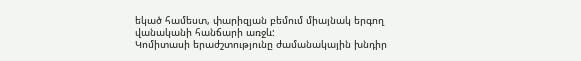եկած համեստ, փարիզյան բեմում միայնակ երգող վանականի հանճարի առջև:
Կոմիտասի երաժշտությունը ժամանակային խնդիր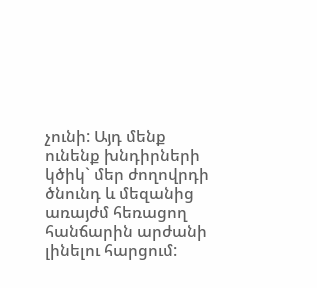չունի: Այդ մենք ունենք խնդիրների կծիկ` մեր ժողովրդի ծնունդ և մեզանից առայժմ հեռացող հանճարին արժանի լինելու հարցում: